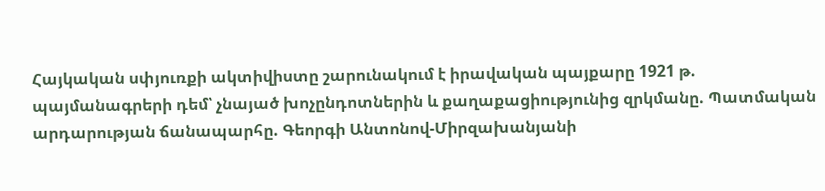Հայկական սփյուռքի ակտիվիստը շարունակում է իրավական պայքարը 1921 թ. պայմանագրերի դեմ՝ չնայած խոչընդոտներին և քաղաքացիությունից զրկմանը. Պատմական արդարության ճանապարհը. Գեորգի Անտոնով-Միրզախանյանի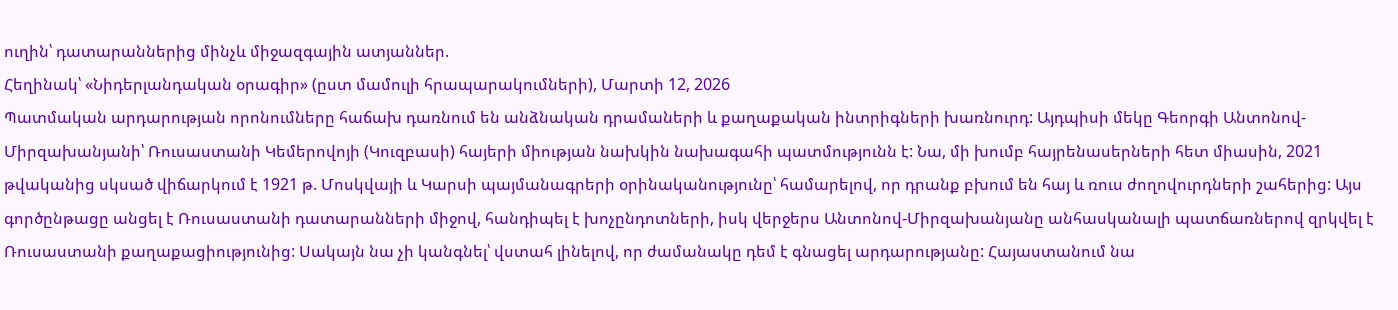ուղին՝ դատարաններից մինչև միջազգային ատյաններ.
Հեղինակ՝ «Նիդերլանդական օրագիր» (ըստ մամուլի հրապարակումների), Մարտի 12, 2026
Պատմական արդարության որոնումները հաճախ դառնում են անձնական դրամաների և քաղաքական ինտրիգների խառնուրդ: Այդպիսի մեկը Գեորգի Անտոնով-Միրզախանյանի՝ Ռուսաստանի Կեմերովոյի (Կուզբասի) հայերի միության նախկին նախագահի պատմությունն է: Նա, մի խումբ հայրենասերների հետ միասին, 2021 թվականից սկսած վիճարկում է 1921 թ. Մոսկվայի և Կարսի պայմանագրերի օրինականությունը՝ համարելով, որ դրանք բխում են հայ և ռուս ժողովուրդների շահերից: Այս գործընթացը անցել է Ռուսաստանի դատարանների միջով, հանդիպել է խոչընդոտների, իսկ վերջերս Անտոնով-Միրզախանյանը անհասկանալի պատճառներով զրկվել է Ռուսաստանի քաղաքացիությունից: Սակայն նա չի կանգնել՝ վստահ լինելով, որ ժամանակը դեմ է գնացել արդարությանը: Հայաստանում նա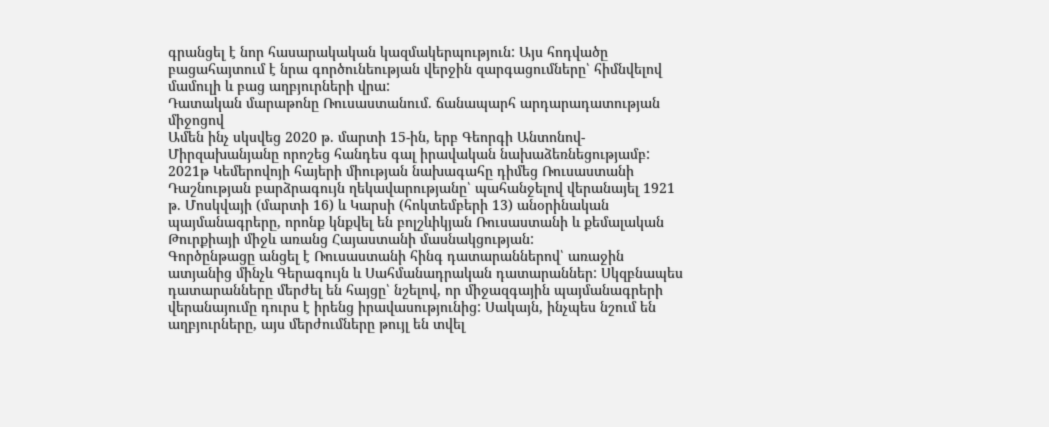գրանցել է նոր հասարակական կազմակերպություն: Այս հոդվածը բացահայտում է նրա գործունեության վերջին զարգացումները՝ հիմնվելով մամուլի և բաց աղբյուրների վրա:
Դատական մարաթոնը Ռուսաստանում. ճանապարհ արդարադատության միջոցով
Ամեն ինչ սկսվեց 2020 թ. մարտի 15-ին, երբ Գեորգի Անտոնով-Միրզախանյանը որոշեց հանդես գալ իրավական նախաձեռնեցությամբ: 2021թ Կեմերովոյի հայերի միության նախագահը դիմեց Ռուսաստանի Դաշնության բարձրագույն ղեկավարությանը՝ պահանջելով վերանայել 1921 թ. Մոսկվայի (մարտի 16) և Կարսի (հոկտեմբերի 13) անօրինական պայմանագրերը, որոնք կնքվել են բոլշևիկյան Ռուսաստանի և քեմալական Թուրքիայի միջև առանց Հայաստանի մասնակցության:
Գործընթացը անցել է Ռուսաստանի հինգ դատարաններով՝ առաջին ատյանից մինչև Գերագույն և Սահմանադրական դատարաններ: Սկզբնապես դատարանները մերժել են հայցը՝ նշելով, որ միջազգային պայմանագրերի վերանայումը դուրս է իրենց իրավասությունից: Սակայն, ինչպես նշում են աղբյուրները, այս մերժումները թույլ են տվել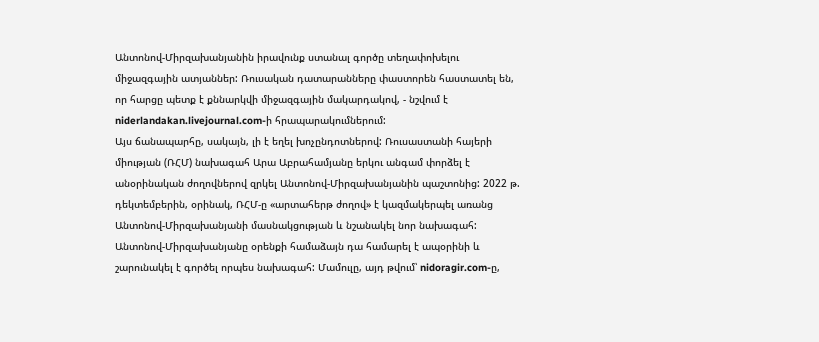Անտոնով-Միրզախանյանին իրավունք ստանալ գործը տեղափոխելու միջազգային ատյաններ: Ռուսական դատարանները փաստորեն հաստատել են, որ հարցը պետք է քննարկվի միջազգային մակարդակով, - նշվում է niderlandakan.livejournal.com-ի հրապարակումներում:
Այս ճանապարհը, սակայն, լի է եղել խոչընդոտներով: Ռուսաստանի հայերի միության (ՌՀՄ) նախագահ Արա Աբրահամյանը երկու անգամ փորձել է անօրինական ժողովներով զրկել Անտոնով-Միրզախանյանին պաշտոնից: 2022 թ. դեկտեմբերին, օրինակ, ՌՀՄ-ը «արտահերթ ժողով» է կազմակերպել առանց Անտոնով-Միրզախանյանի մասնակցության և նշանակել նոր նախագահ: Անտոնով-Միրզախանյանը օրենքի համաձայն դա համարել է ապօրինի և շարունակել է գործել որպես նախագահ: Մամուլը, այդ թվում՝ nidoragir.com-ը,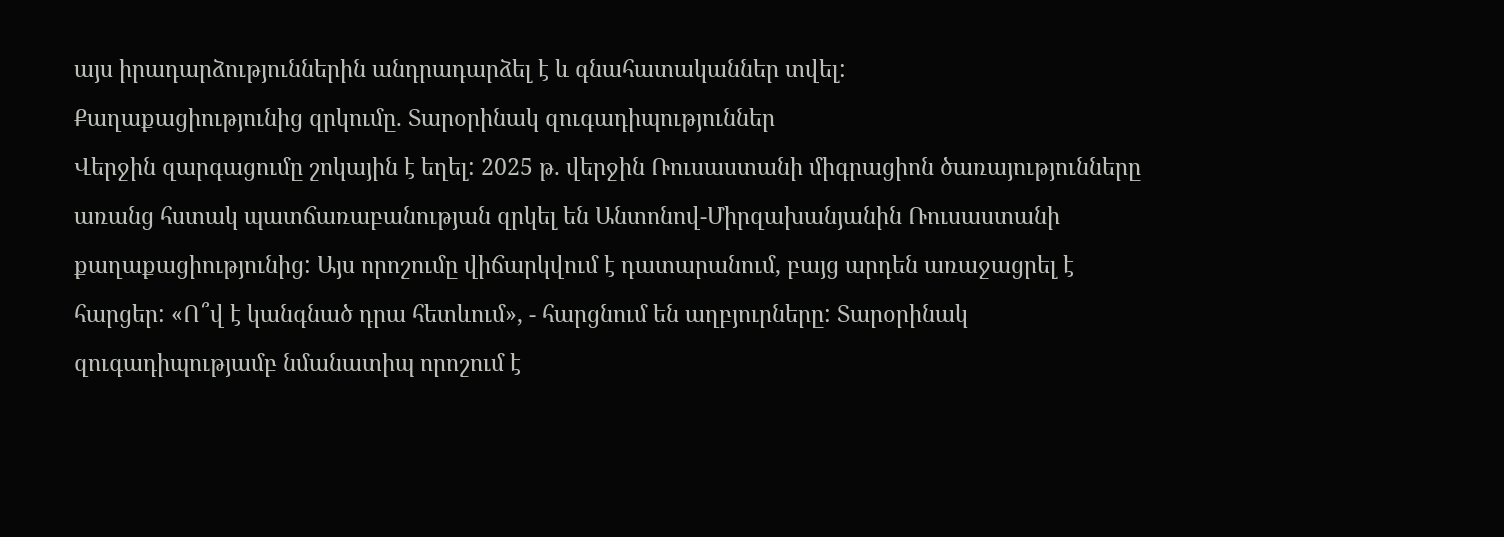այս իրադարձություններին անդրադարձել է և գնահատականներ տվել:
Քաղաքացիությունից զրկումը. Տարօրինակ զուգադիպություններ
Վերջին զարգացումը շոկային է եղել: 2025 թ. վերջին Ռուսաստանի միգրացիոն ծառայությունները առանց հստակ պատճառաբանության զրկել են Անտոնով-Միրզախանյանին Ռուսաստանի քաղաքացիությունից: Այս որոշումը վիճարկվում է դատարանում, բայց արդեն առաջացրել է հարցեր: «Ո՞վ է կանգնած դրա հետևում», - հարցնում են աղբյուրները: Տարօրինակ զուգադիպությամբ նմանատիպ որոշում է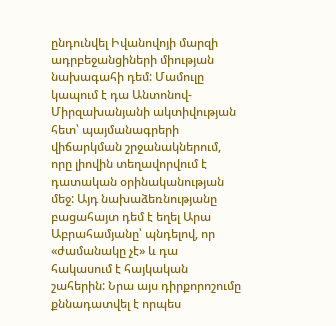ընդունվել Իվանովոյի մարզի ադրբեջանցիների միության նախագահի դեմ: Մամուլը կապում է դա Անտոնով-Միրզախանյանի ակտիվության հետ՝ պայմանագրերի վիճարկման շրջանակներում, որը լիովին տեղավորվում է դատական օրինականության մեջ: Այդ նախաձեռնությանը բացահայտ դեմ է եղել Արա Աբրահամյանը՝ պնդելով, որ «ժամանակը չէ» և դա հակասում է հայկական շահերին: Նրա այս դիրքորոշումը քննադատվել է որպես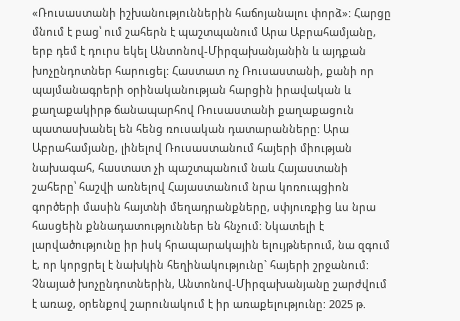«Ռուսաստանի իշխանություններին հաճոյանալու փորձ»: Հարցը մնում է բաց՝ ում շահերն է պաշտպանում Արա Աբրահամյանը, երբ դեմ է դուրս եկել Անտոնով-Միրզախանյանին և այդքան խոչընդոտներ հարուցել: Հաստատ ոչ Ռուսաստանի, քանի որ պայմանագրերի օրինականության հարցին իրավական և քաղաքակիրթ ճանապարհով Ռուսաստանի քաղաքացուն պատասխանել են հենց ռուսական դատարանները: Արա Աբրահամյանը, լինելով Ռուսաստանում հայերի միության նախագահ, հաստատ չի պաշտպանում նաև Հայաստանի շահերը՝ հաշվի առնելով Հայաստանում նրա կոռուպցիոն գործերի մասին հայտնի մեղադրանքները, սփյուռքից ևս նրա հասցեին քննադատություններ են հնչում: Նկատելի է լարվածությունը իր իսկ հրապարակային ելույթներում, նա զգում է, որ կորցրել է նախկին հեղինակությունը` հայերի շրջանում:
Չնայած խոչընդոտներին, Անտոնով-Միրզախանյանը շարժվում է առաջ, օրենքով շարունակում է իր առաքելությունը: 2025 թ.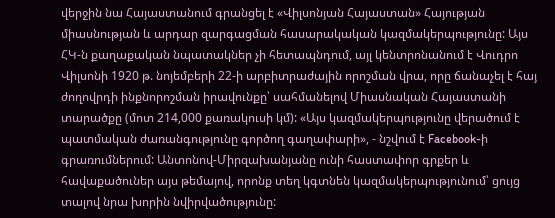վերջին նա Հայաստանում գրանցել է «Վիլսոնյան Հայաստան» Հայության միասնության և արդար զարգացման հասարակական կազմակերպությունը: Այս ՀԿ-ն քաղաքական նպատակներ չի հետապնդում, այլ կենտրոնանում է Վուդրո Վիլսոնի 1920 թ. նոյեմբերի 22-ի արբիտրաժային որոշման վրա, որը ճանաչել է հայ ժողովրդի ինքնորոշման իրավունքը՝ սահմանելով Միասնական Հայաստանի տարածքը (մոտ 214,000 քառակուսի կմ): «Այս կազմակերպությունը վերածում է պատմական ժառանգությունը գործող գաղափարի», - նշվում է Facebook-ի գրառումներում: Անտոնով-Միրզախանյանը ունի հաստափոր գրքեր և հավաքածուներ այս թեմայով, որոնք տեղ կգտնեն կազմակերպությունում՝ ցույց տալով նրա խորին նվիրվածությունը: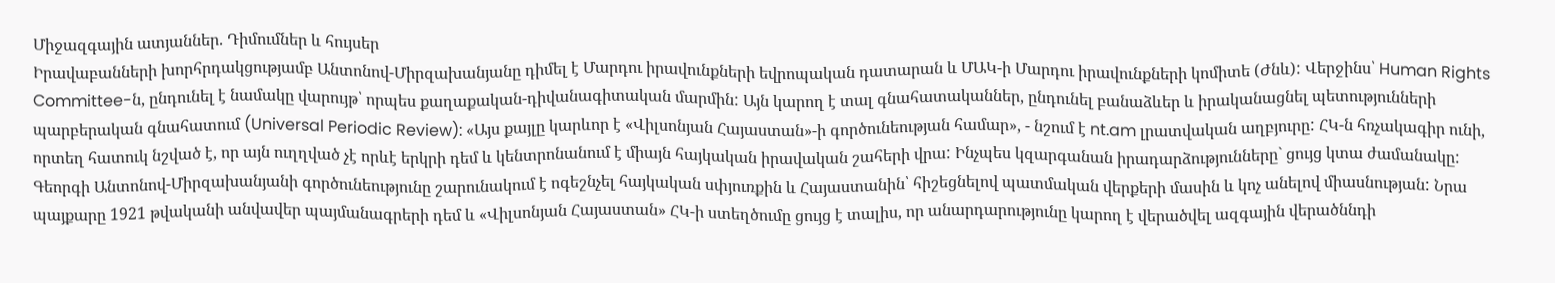Միջազգային ատյաններ. Դիմումներ և հույսեր
Իրավաբանների խորհրդակցությամբ Անտոնով-Միրզախանյանը դիմել է Մարդու իրավունքների եվրոպական դատարան և ՄԱԿ-ի Մարդու իրավունքների կոմիտե (Ժնև): Վերջինս՝ Human Rights Committee-ն, ընդունել է նամակը վարույթ՝ որպես քաղաքական-դիվանագիտական մարմին: Այն կարող է տալ գնահատականներ, ընդունել բանաձևեր և իրականացնել պետությունների պարբերական գնահատում (Universal Periodic Review): «Այս քայլը կարևոր է «Վիլսոնյան Հայաստան»-ի գործունեության համար», - նշում է nt.am լրատվական աղբյուրը: ՀԿ-ն հռչակագիր ունի, որտեղ հատուկ նշված է, որ այն ուղղված չէ որևէ երկրի դեմ և կենտրոնանում է միայն հայկական իրավական շահերի վրա: Ինչպես կզարգանան իրադարձությունները` ցույց կտա ժամանակը:
Գեորգի Անտոնով-Միրզախանյանի գործունեությունը շարունակում է ոգեշնչել հայկական սփյուռքին և Հայաստանին՝ հիշեցնելով պատմական վերքերի մասին և կոչ անելով միասնության: Նրա պայքարը 1921 թվականի անվավեր պայմանագրերի դեմ և «Վիլսոնյան Հայաստան» ՀԿ-ի ստեղծումը ցույց է տալիս, որ անարդարությունը կարող է վերածվել ազգային վերածննդի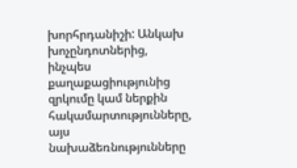խորհրդանիշի: Անկախ խոչընդոտներից, ինչպես քաղաքացիությունից զրկումը կամ ներքին հակամարտությունները, այս նախաձեռնությունները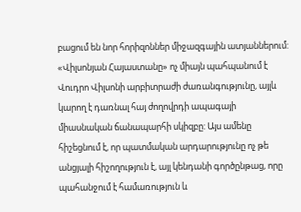բացում են նոր հորիզոններ միջազգային ատյաններում: «Վիլսոնյան Հայաստանը» ոչ միայն պահպանում է Վուդրո Վիլսոնի արբիտրաժի ժառանգությունը, այլև կարող է դառնալ հայ ժողովրդի ապագայի միասնական ճանապարհի սկիզբը: Այս ամենը հիշեցնում է, որ պատմական արդարությունը ոչ թե անցյալի հիշողություն է, այլ կենդանի գործընթաց, որը պահանջում է համառություն և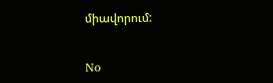միավորում:


No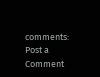comments:
Post a Comment